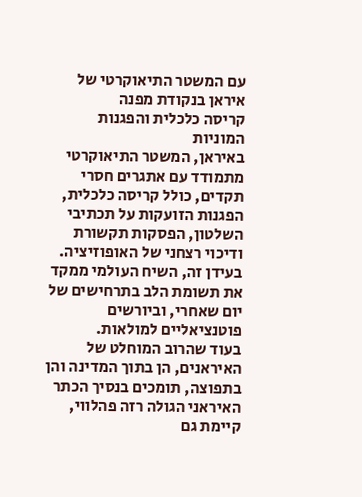עם המשטר התיאוקרטי של איראן בנקודת מפנה
קריסה כלכלית והפגנות המוניות
באיראן, המשטר התיאוקרטי מתמודד עם אתגרים חסרי תקדים, כולל קריסה כלכלית, הפגנות הזועקות על תכתיבי השלטון, הפסקות תקשורת ודיכוי רצחני של האופוזיציה. בעידן זה, השיח העולמי ממקד את תשומת הלב בתרחישים של יום שאחרי, וביורשים פוטנציאליים למולאות.
בעוד שהרוב המוחלט של האיראנים, הן בתוך המדינה והן בתפוצה, תומכים בנסיך הכתר האיראני הגולה רזה פהלווי, קיימת גם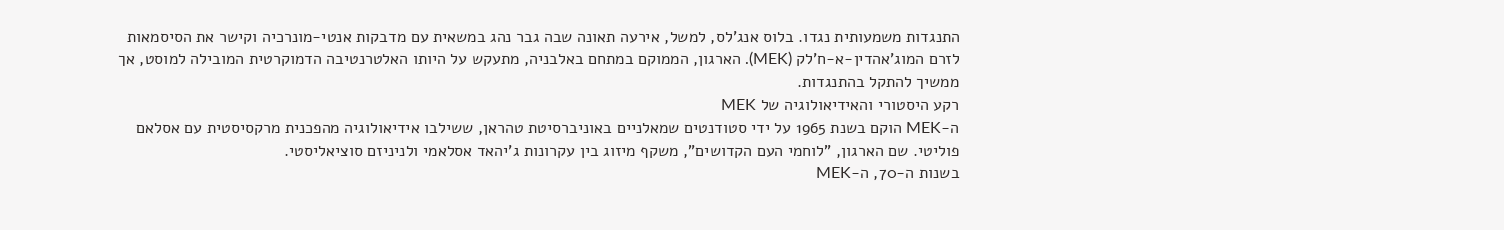התנגדות משמעותית נגדו. בלוס אנג'לס, למשל, אירעה תאונה שבה גבר נהג במשאית עם מדבקות אנטי-מונרכיה וקישר את הסיסמאות לזרם המוג'אהדין-א-ח'לק (MEK). הארגון, הממוקם במתחם באלבניה, מתעקש על היותו האלטרנטיבה הדמוקרטית המובילה למוסט, אך ממשיך להתקל בהתנגדות.
רקע היסטורי והאידיאולוגיה של MEK
ה-MEK הוקם בשנת 1965 על ידי סטודנטים שמאלניים באוניברסיטת טהראן, ששילבו אידיאולוגיה מהפכנית מרקסיסטית עם אסלאם פוליטי. שם הארגון, "לוחמי העם הקדושים", משקף מיזוג בין עקרונות ג'יהאד אסלאמי ולניניזם סוציאליסטי.
בשנות ה-70, ה-MEK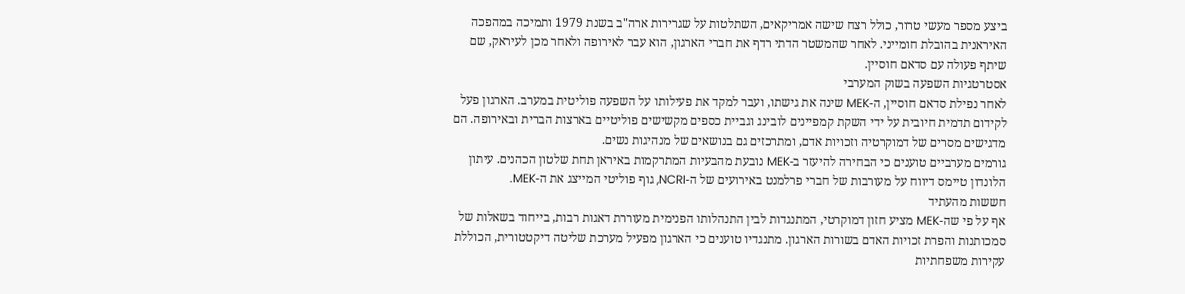ביצע מספר מעשי טרור, כולל רצח שישה אמריקאים, השתלטות על שגרירות ארה"ב בשנת 1979 ותמיכה במהפכה האיראנית בהובלת חומייני. לאחר שהמשטר הדתי רדף את חברי הארגון, הוא עבר לאירופה ולאחר מכן לעיראק, שם שיתף פעולה עם סדאם חוסיין.
אסטרטגיות השפעה בשוק המערבי
לאחר נפילת סדאם חוסיין, ה-MEK שינה את גישתו, ועבר למקד את פעילותו על השפעה פוליטית במערב. הארגון פעל לקידום תדמית חיובית על ידי השקת קמפיינים לובינג וגביית כספים מקשישים פוליטיים בארצות הברית ובאירופה. הם מדגישים מסרים של דמוקרטיה וזכויות אדם, ומתרכזים גם בנושאים של מנהיגות נשים.
גורמים מערביים טוענים כי הבחירה להיעזר ב-MEK נובעת מהבעיות המתרקמות באיראן תחת שלטון הכהנים. עיתון הלונדון טיימס דיווח על מעורבות של חברי פרלמנט באירועים של ה-NCRI, גוף פוליטי המייצג את ה-MEK.
חששות מהעתיד
אף על פי שה-MEK מציע חזון דמוקרטי, המתנגדות לבין התנהלותו הפנימית מעוררת דאגות רבות, בייחוד בשאלות של סמכותנות והפרת זכויות האדם בשורות הארגון. מתנגדיו טוענים כי הארגון מפעיל מערכת שליטה דיקטטורית, הכוללת עקירות משפחתיות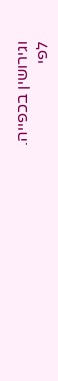וגירושין בכפייה.
לפי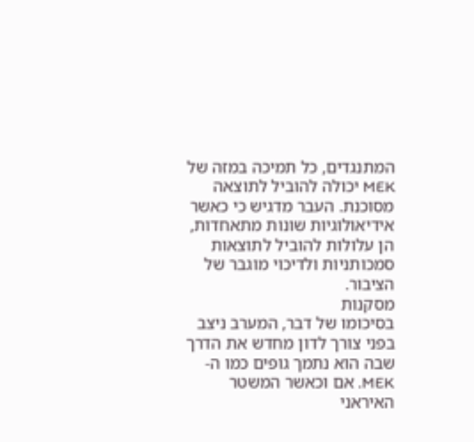המתנגדים, כל תמיכה במזה של MEK יכולה להוביל לתוצאה מסוכנת. העבר מדגיש כי כאשר אידיאולוגיות שונות מתאחדות, הן עלולות להוביל לתוצאות סמכותניות ולדיכוי מוגבר של הציבור.
מסקנות
בסיכומו של דבר, המערב ניצב בפני צורך לדון מחדש את הדרך שבה הוא נתמך גופים כמו ה-MEK. אם וכאשר המשטר האיראני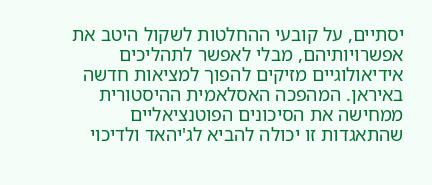יסתיים, על קובעי ההחלטות לשקול היטב את אפשרויותיהם, מבלי לאפשר לתהליכים אידיאולוגיים מזיקים להפוך למציאות חדשה באיראן. המהפכה האסלאמית ההיסטורית ממחישה את הסיכונים הפוטנציאליים שהתאגדות זו יכולה להביא לג'יהאד ולדיכוי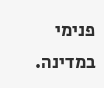פנימי במדינה.